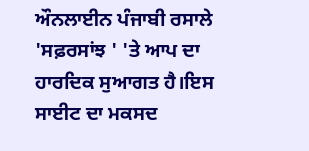ਔਨਲਾਈਨ ਪੰਜਾਬੀ ਰਸਾਲੇ 'ਸਫ਼ਰਸਾਂਝ ' 'ਤੇ ਆਪ ਦਾ ਹਾਰਦਿਕ ਸੁਆਗਤ ਹੈ।ਇਸ ਸਾਈਟ ਦਾ ਮਕਸਦ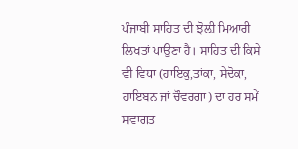ਪੰਜਾਬੀ ਸਾਹਿਤ ਦੀ ਝੋਲ਼ੀ ਮਿਆਰੀ ਲਿਖਤਾਂ ਪਾਉਣਾ ਹੈ। ਸਾਹਿਤ ਦੀ ਕਿਸੇ ਵੀ ਵਿਧਾ (ਹਾਇਕੁ,ਤਾਂਕਾ, ਸੇਦੋਕਾ, ਹਾਇਬਨ ਜਾਂ ਚੌਵਰਗਾ) ਦਾ ਹਰ ਸਮੇਂ ਸਵਾਗਤ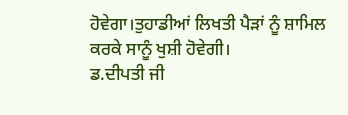ਹੋਵੇਗਾ।ਤੁਹਾਡੀਆਂ ਲਿਖਤੀ ਪੈੜਾਂ ਨੂੰ ਸ਼ਾਮਿਲ ਕਰਕੇ ਸਾਨੂੰ ਖੁਸ਼ੀ ਹੋਵੇਗੀ।
ਡ.ਦੀਪਤੀ ਜੀ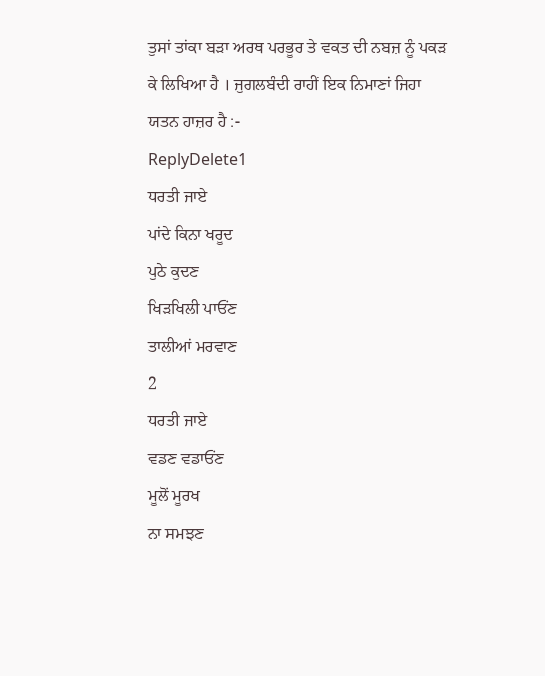ਤੁਸਾਂ ਤਾਂਕਾ ਬੜਾ ਅਰਥ ਪਰਭੂਰ ਤੇ ਵਕਤ ਦੀ ਨਬਜ਼ ਨੂੰ ਪਕੜ ਕੇ ਲਿਖਿਆ ਹੈ । ਜੁਗਲਬੰਦੀ ਰਾਹੀਂ ਇਕ ਨਿਮਾਣਾਂ ਜਿਹਾ ਯਤਨ ਹਾਜ਼ਰ ਹੈ :-
ReplyDelete1
ਧਰਤੀ ਜਾਏ
ਪਾਂਦੇ ਕਿਨਾ ਖਰੂਦ
ਪੁਠੇ ਕੁਦਣ
ਖਿੜਖਿਲੀ ਪਾਓਂਣ
ਤਾਲੀਆਂ ਮਰਵਾਣ
2
ਧਰਤੀ ਜਾਏ
ਵਡਣ ਵਡਾਓਂਣ
ਮੂਲੋਂ ਮੂਰਖ
ਨਾ ਸਮਝਣ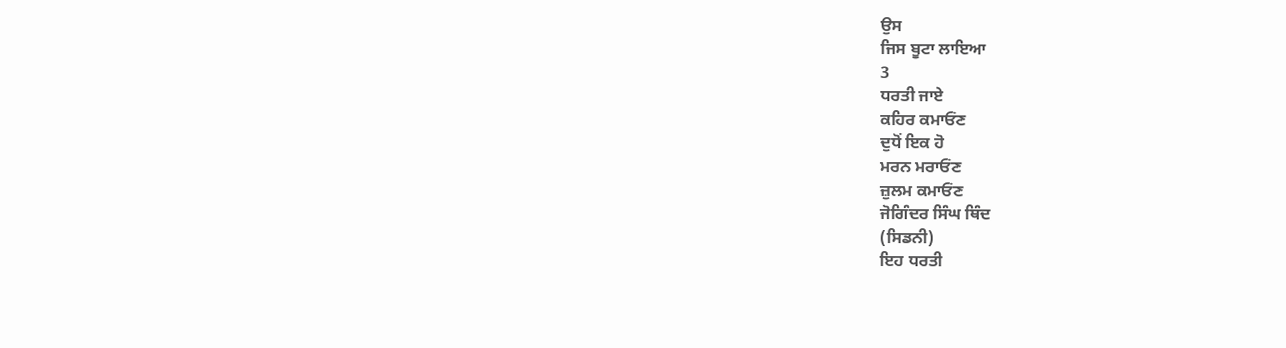ਉਸ
ਜਿਸ ਬੂਟਾ ਲਾਇਆ
3
ਧਰਤੀ ਜਾਏ
ਕਹਿਰ ਕਮਾਓਂਣ
ਦੁਧੋਂ ਇਕ ਹੋ
ਮਰਨ ਮਰਾਓਂਣ
ਜ਼ੁਲਮ ਕਮਾਓਂਣ
ਜੋਗਿੰਦਰ ਸਿੰਘ ਥਿੰਦ
(ਸਿਡਨੀ)
ਇਹ ਧਰਤੀ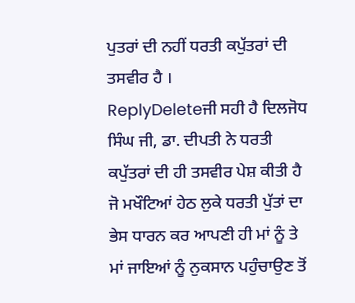ਪੁਤਰਾਂ ਦੀ ਨਹੀਂ ਧਰਤੀ ਕਪੁੱਤਰਾਂ ਦੀ ਤਸਵੀਰ ਹੈ ।
ReplyDeleteਜੀ ਸਹੀ ਹੈ ਦਿਲਜੋਧ ਸਿੰਘ ਜੀ, ਡਾ. ਦੀਪਤੀ ਨੇ ਧਰਤੀ ਕਪੁੱਤਰਾਂ ਦੀ ਹੀ ਤਸਵੀਰ ਪੇਸ਼ ਕੀਤੀ ਹੈ ਜੋ ਮਖੌਟਿਆਂ ਹੇਠ ਲੁਕੇ ਧਰਤੀ ਪੁੱਤਾਂ ਦਾ ਭੇਸ ਧਾਰਨ ਕਰ ਆਪਣੀ ਹੀ ਮਾਂ ਨੂੰ ਤੇ ਮਾਂ ਜਾਇਆਂ ਨੂੰ ਨੁਕਸਾਨ ਪਹੁੰਚਾਉਣ ਤੋਂ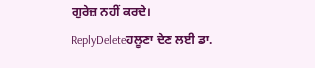ਗੁਰੇਜ਼ ਨਹੀਂ ਕਰਦੇ।
ReplyDeleteਹਲੂਣਾ ਦੇਣ ਲਈ ਡਾ.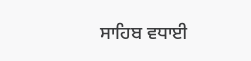ਸਾਹਿਬ ਵਧਾਈ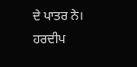ਦੇ ਪਾਤਰ ਨੇ।
ਹਰਦੀਪ